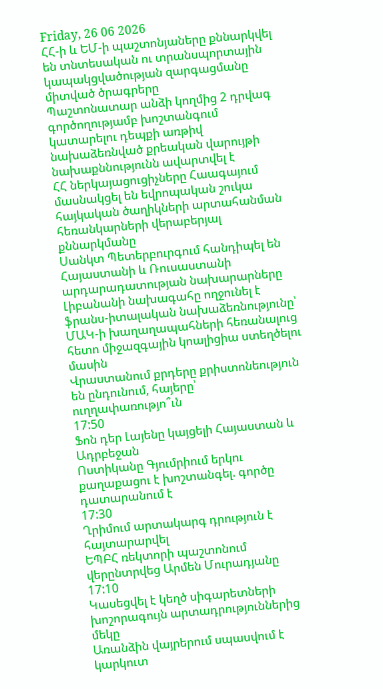Friday, 26 06 2026
ՀՀ-ի և ԵՄ-ի պաշտոնյաները քննարկվել են տնտեսական ու տրանսպորտային կապակցվածության զարգացմանը միտված ծրագրերը
Պաշտոնատար անձի կողմից 2 դրվագ գործողությամբ խոշտանգում կատարելու դեպքի առթիվ նախաձեռնված քրեական վարույթի նախաքննությունն ավարտվել է
ՀՀ ներկայացուցիչները Հաագայում մասնակցել են եվրոպական շուկա հայկական ծաղիկների արտահանման հեռանկարների վերաբերյալ քննարկմանը
Սանկտ Պետերբուրգում հանդիպել են Հայաստանի և Ռուսաստանի արդարադատության նախարարները
Լիբանանի նախագահը ողջունել է ֆրանս-իտալական նախաձեռնությունը՝ ՄԱԿ-ի խաղաղապահների հեռանալուց հետո միջազգային կոալիցիա ստեղծելու մասին
Վրաստանում քրդերը քրիստոնեություն են ընդունում, հայերը՝ ուղղափառությո՞ւն
17:50
Ֆոն դեր Լայենը կայցելի Հայաստան և Ադրբեջան
Ոստիկանը Գյումրիում երկու քաղաքացու է խոշտանգել. գործը դատարանում է
17:30
Ղրիմում արտակարգ դրություն է հայտարարվել
ԵՊԲՀ ռեկտորի պաշտոնում վերընտրվեց Արմեն Մուրադյանը
17:10
Կասեցվել է կեղծ սիգարետների խոշորագույն արտադրություններից մեկը
Առանձին վայրերում սպասվում է կարկուտ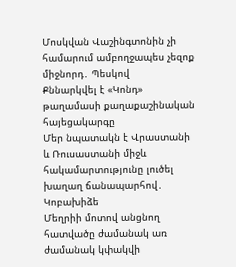Մոսկվան Վաշինգտոնին չի համարում ամբողջապես չեզոք միջնորդ․ Պեսկով
Քննարկվել է «Կոնդ» թաղամասի քաղաքաշինական հայեցակարգը
Մեր նպատակն է Վրաստանի և Ռուսաստանի միջև հակամարտությունը լուծել խաղաղ ճանապարհով․ Կոբախիձե
Մեղրիի մոտով անցնող հատվածը ժամանակ առ ժամանակ կփակվի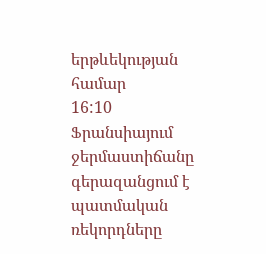երթևեկության համար
16:10
Ֆրանսիայում ջերմաստիճանը գերազանցում է պատմական ռեկորդները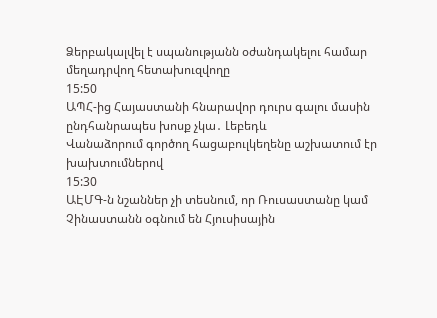Ձերբակալվել է սպանությանն օժանդակելու համար մեղադրվող հետախուզվողը
15:50
ԱՊՀ-ից Հայաստանի հնարավոր դուրս գալու մասին ընդհանրապես խոսք չկա․ Լեբեդև
Վանաձորում գործող հացաբուլկեղենը աշխատում էր խախտումներով
15:30
ԱԷՄԳ-ն նշաններ չի տեսնում, որ Ռուսաստանը կամ Չինաստանն օգնում են Հյուսիսային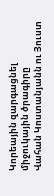Կորեային զարգացնել միջուկային ծրագիրը
Վահան Կոստանյանն ու Յուստ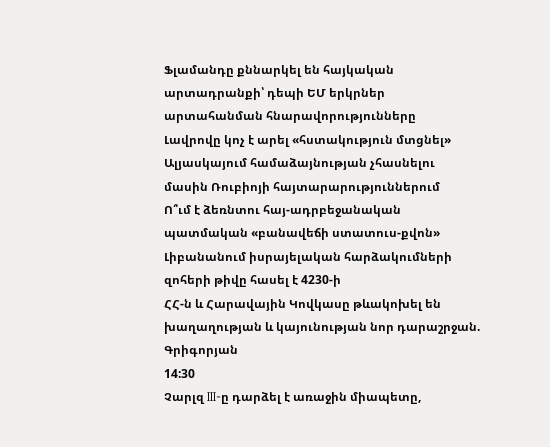Ֆլամանդը քննարկել են հայկական արտադրանքի՝ դեպի ԵՄ երկրներ արտահանման հնարավորությունները
Լավրովը կոչ է արել «հստակություն մտցնել» Ալյասկայում համաձայնության չհասնելու մասին Ռուբիոյի հայտարարություններում
Ո՞ւմ է ձեռնտու հայ-ադրբեջանական պատմական «բանավեճի ստատուս-քվոն»
Լիբանանում իսրայելական հարձակումների զոհերի թիվը հասել է 4230-ի
ՀՀ-ն և Հարավային Կովկասը թևակոխել են խաղաղության և կայունության նոր դարաշրջան. Գրիգորյան
14:30
Չարլզ III-ը դարձել է առաջին միապետը,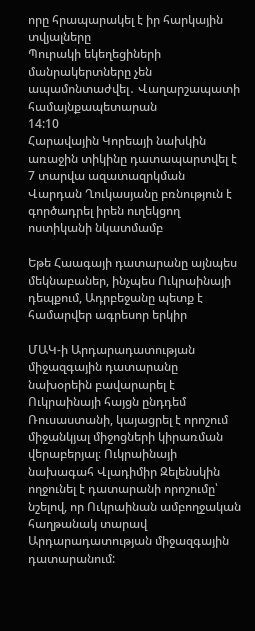որը հրապարակել է իր հարկային տվյալները
Պուրակի եկեղեցիների մանրակերտները չեն ապամոնտաժվել․ Վաղարշապատի համայնքապետարան
14:10
Հարավային Կորեայի նախկին առաջին տիկինը դատապարտվել է 7 տարվա ազատազրկման
Վարդան Ղուկասյանը բռնություն է գործադրել իրեն ուղեկցող ոստիկանի նկատմամբ

Եթե Հաագայի դատարանը այնպես մեկնաբաներ, ինչպես Ուկրաինայի դեպքում, Ադրբեջանը պետք է համարվեր ագրեսոր երկիր

ՄԱԿ-ի Արդարադատության միջազգային դատարանը նախօրեին բավարարել է Ուկրաինայի հայցն ընդդեմ Ռուսաստանի, կայացրել է որոշում միջանկյալ միջոցների կիրառման վերաբերյալ։ Ուկրաինայի նախագահ Վլադիմիր Զելենսկին ողջունել է դատարանի որոշումը՝ նշելով, որ Ուկրաինան ամբողջական հաղթանակ տարավ Արդարադատության միջազգային դատարանում: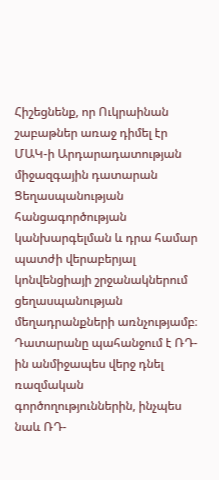Հիշեցնենք, որ Ուկրաինան շաբաթներ առաջ դիմել էր ՄԱԿ-ի Արդարադատության միջազգային դատարան Ցեղասպանության հանցագործության կանխարգելման և դրա համար պատժի վերաբերյալ կոնվենցիայի շրջանակներում ցեղասպանության մեղադրանքների առնչությամբ։ Դատարանը պահանջում է ՌԴ-ին անմիջապես վերջ դնել ռազմական գործողություններին, ինչպես նաև ՌԴ-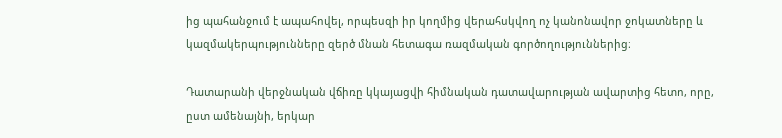ից պահանջում է ապահովել, որպեսզի իր կողմից վերահսկվող ոչ կանոնավոր ջոկատները և կազմակերպությունները զերծ մնան հետագա ռազմական գործողություններից։

Դատարանի վերջնական վճիռը կկայացվի հիմնական դատավարության ավարտից հետո, որը, ըստ ամենայնի, երկար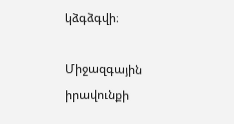կձգձգվի։

Միջազգային իրավունքի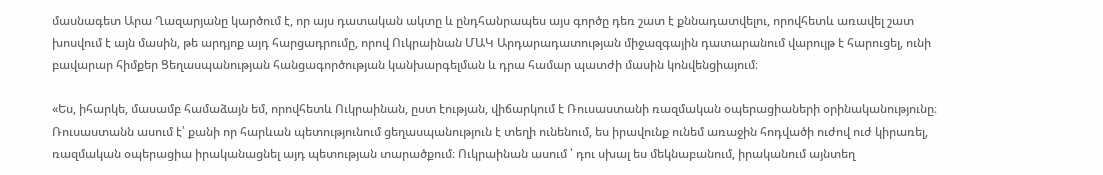մասնագետ Արա Ղազարյանը կարծում է, որ այս դատական ակտը և ընդհանրապես այս գործը դեռ շատ է քննադատվելու, որովհետև առավել շատ խոսվում է այն մասին, թե արդյոք այդ հարցադրումը, որով Ուկրաինան ՄԱԿ Արդարադատության միջազգային դատարանում վարույթ է հարուցել, ունի բավարար հիմքեր Ցեղասպանության հանցագործության կանխարգելման և դրա համար պատժի մասին կոնվենցիայում։

«Ես, իհարկե, մասամբ համաձայն եմ, որովհետև Ուկրաինան, ըստ էության, վիճարկում է Ռուսաստանի ռազմական օպերացիաների օրինականությունը։ Ռուսաստանն ասում է՝ քանի որ հարևան պետությունում ցեղասպանություն է տեղի ունենում, ես իրավունք ունեմ առաջին հոդվածի ուժով ուժ կիրառել, ռազմական օպերացիա իրականացնել այդ պետության տարածքում։ Ուկրաինան ասում ՝ դու սխալ ես մեկնաբանում, իրականում այնտեղ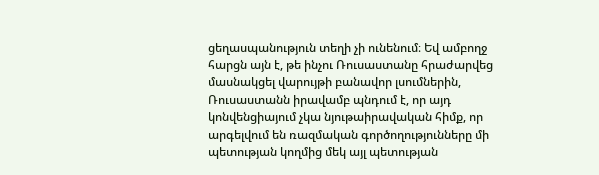ցեղասպանություն տեղի չի ունենում։ Եվ ամբողջ հարցն այն է, թե ինչու Ռուսաստանը հրաժարվեց մասնակցել վարույթի բանավոր լսումներին, Ռուսաստանն իրավամբ պնդում է, որ այդ կոնվենցիայում չկա նյութաիրավական հիմք, որ արգելվում են ռազմական գործողությունները մի պետության կողմից մեկ այլ պետության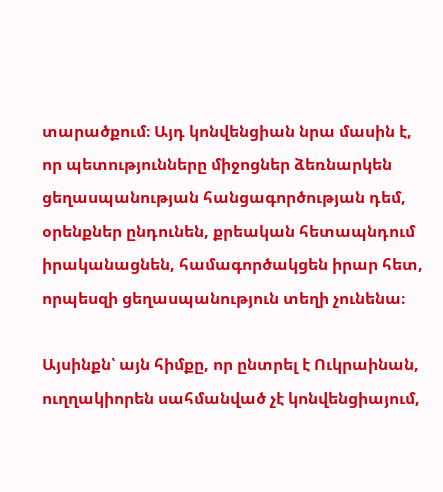տարածքում։ Այդ կոնվենցիան նրա մասին է, որ պետությունները միջոցներ ձեռնարկեն ցեղասպանության հանցագործության դեմ, օրենքներ ընդունեն, քրեական հետապնդում իրականացնեն, համագործակցեն իրար հետ, որպեսզի ցեղասպանություն տեղի չունենա։

Այսինքն՝ այն հիմքը, որ ընտրել է Ուկրաինան, ուղղակիորեն սահմանված չէ կոնվենցիայում,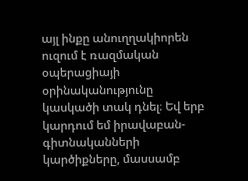այլ ինքը անուղղակիորեն ուզում է ռազմական օպերացիայի օրինականությունը կասկածի տակ դնել։ Եվ երբ կարդում եմ իրավաբան-գիտնականների կարծիքները, մասսամբ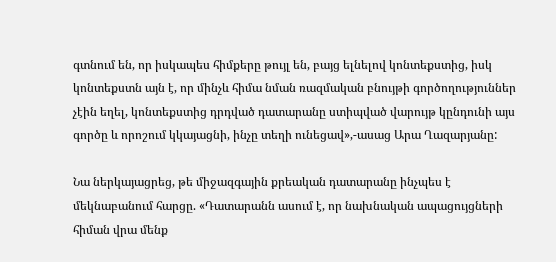գտնում են, որ իսկապես հիմքերը թույլ են, բայց ելնելով կոնտեքստից, իսկ կոնտեքստն այն է, որ մինչև հիմա նման ռազմական բնույթի գործողություններ չէին եղել, կոնտեքստից դրդված դատարանը ստիպված վարույթ կընդունի այս գործը և որոշում կկայացնի, ինչը տեղի ունեցավ»,-ասաց Արա Ղազարյանը:

Նա ներկայացրեց, թե միջազգային քրեական դատարանը ինչպես է մեկնաբանում հարցը. «Դատարանն ասում է, որ նախնական ապացույցների հիման վրա մենք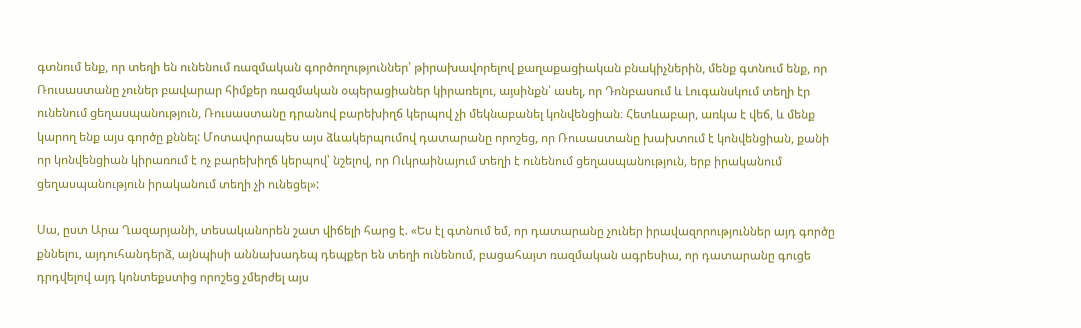գտնում ենք, որ տեղի են ունենում ռազմական գործողություններ՝ թիրախավորելով քաղաքացիական բնակիչներին, մենք գտնում ենք, որ Ռուսաստանը չուներ բավարար հիմքեր ռազմական օպերացիաներ կիրառելու, այսինքն՝ ասել, որ Դոնբասում և Լուգանսկում տեղի էր ունենում ցեղասպանություն, Ռուսաստանը դրանով բարեխիղճ կերպով չի մեկնաբանել կոնվենցիան։ Հետևաբար, առկա է վեճ, և մենք կարող ենք այս գործը քննել: Մոտավորապես այս ձևակերպումով դատարանը որոշեց, որ Ռուսաստանը խախտում է կոնվենցիան, քանի որ կոնվենցիան կիրառում է ոչ բարեխիղճ կերպով՝ նշելով, որ Ուկրաինայում տեղի է ունենում ցեղասպանություն, երբ իրականում ցեղասպանություն իրականում տեղի չի ունեցել»:

Սա, ըստ Արա Ղազարյանի, տեսականորեն շատ վիճելի հարց է. «Ես էլ գտնում եմ, որ դատարանը չուներ իրավազորություններ այդ գործը քննելու, այդուհանդերձ, այնպիսի աննախադեպ դեպքեր են տեղի ունենում, բացահայտ ռազմական ագրեսիա, որ դատարանը գուցե դրդվելով այդ կոնտեքստից որոշեց չմերժել այս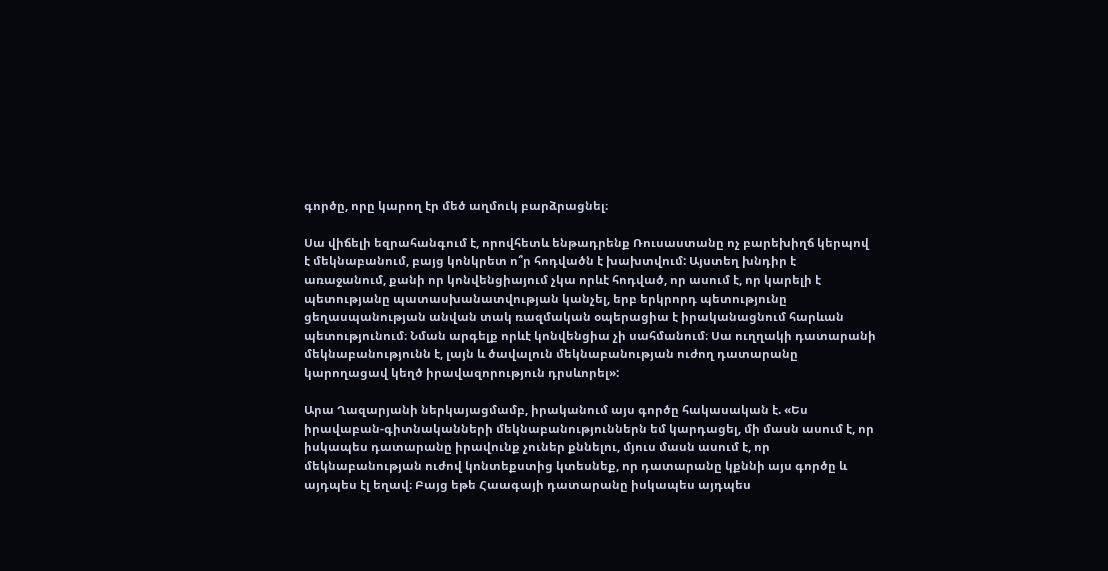գործը, որը կարող էր մեծ աղմուկ բարձրացնել։

Սա վիճելի եզրահանգում է, որովհետև ենթադրենք Ռուսաստանը ոչ բարեխիղճ կերպով է մեկնաբանում, բայց կոնկրետ ո՞ր հոդվածն է խախտվում: Այստեղ խնդիր է առաջանում, քանի որ կոնվենցիայում չկա որևէ հոդված, որ ասում է, որ կարելի է պետությանը պատասխանատվության կանչել, երբ երկրորդ պետությունը ցեղասպանության անվան տակ ռազմական օպերացիա է իրականացնում հարևան պետությունում։ Նման արգելք որևէ կոնվենցիա չի սահմանում։ Սա ուղղակի դատարանի մեկնաբանությունն է, լայն և ծավալուն մեկնաբանության ուժող դատարանը կարողացավ կեղծ իրավազորություն դրսևորել»:

Արա Ղազարյանի ներկայացմամբ, իրականում այս գործը հակասական է. «Ես իրավաբան-գիտնականների մեկնաբանություններն եմ կարդացել, մի մասն ասում է, որ իսկապես դատարանը իրավունք չուներ քննելու, մյուս մասն ասում է, որ մեկնաբանության ուժով կոնտեքստից կտեսնեք, որ դատարանը կքննի այս գործը և այդպես էլ եղավ։ Բայց եթե Հաագայի դատարանը իսկապես այդպես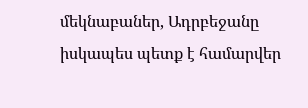մեկնաբաներ, Ադրբեջանը իսկապես պետք է համարվեր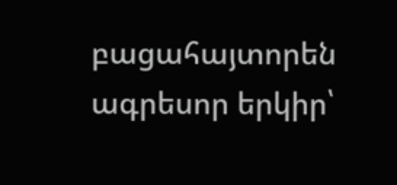բացահայտորեն ագրեսոր երկիր՝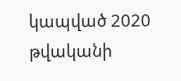կապված 2020 թվականի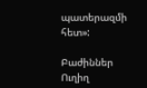պատերազմի հետ»:

Բաժիններ
Ուղիղ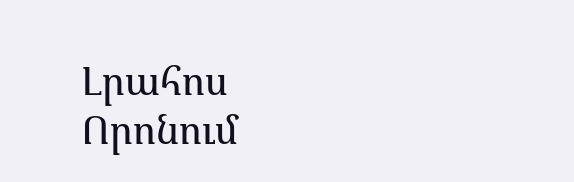Լրահոս
Որոնում